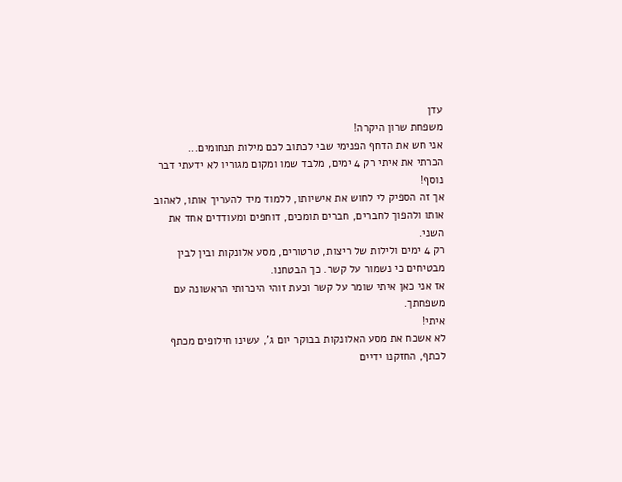עדן
משפחת שרון היקרה!
אני חש את הדחף הפנימי שבי לכתוב לכם מילות תנחומים...
הכרתי את איתי רק 4 ימים, מלבד שמו ומקום מגוריו לא ידעתי דבר נוסף!
אך זה הספיק לי לחוש את אישיותו, ללמוד מיד להעריך אותו, לאהוב אותו ולהפוך לחברים, חברים תומכים, דוחפים ומעודדים אחד את השני.
רק 4 ימים ולילות של ריצות, טרטורים, מסע אלונקות ובין לבין מבטיחים כי נשמור על קשר. כך הבטחנו.
אז אני כאן איתי שומר על קשר וכעת זוהי היכרותי הראשונה עם משפחתך.
איתי!
לא אשכח את מסע האלונקות בבוקר יום ג', עשינו חילופים מכתף לכתף, החזקנו ידיים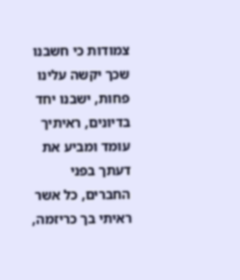צמודות כי חשבנו שכך יקשה עלינו פחות, ישבנו יחד בדיונים, ראיתיך עומד ומביע את דעתך בפני החברים, כל אשר ראיתי בך כריזמה,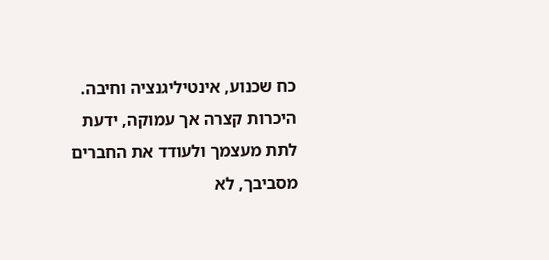כח שכנוע, אינטיליגנציה וחיבה.
היכרות קצרה אך עמוקה, ידעת לתת מעצמך ולעודד את החברים מסביבך, לא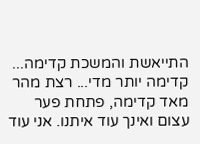התייאשת והמשכת קדימה... קדימה יותר מדי... רצת מהר מאד קדימה, פתחת פער עצום ואינך עוד איתנו. אני עוד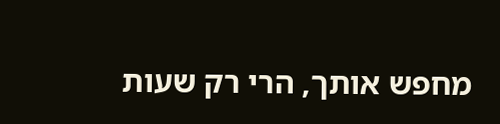מחפש אותך, הרי רק שעות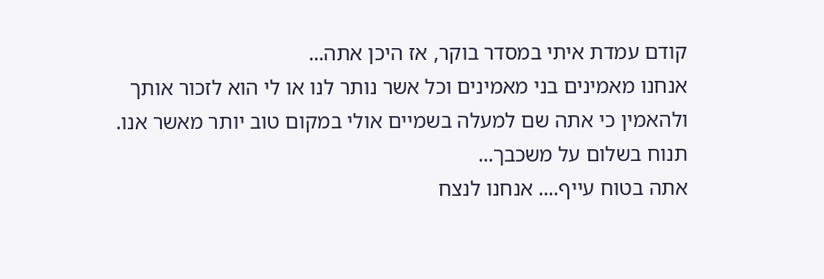קודם עמדת איתי במסדר בוקר, אז היכן אתה...
אנחנו מאמינים בני מאמינים וכל אשר נותר לנו או לי הוא לזכור אותך ולהאמין כי אתה שם למעלה בשמיים אולי במקום טוב יותר מאשר אנו.
תנוח בשלום על משכבך...
אתה בטוח עייף.... אנחנו לנצח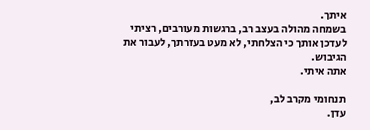איתך.
בשמחה מהולה בעצב רב, ברגשות מעורבים, רציתי לעדכן אותך כי הצלחתי, לא מעט בעזרתך, לעבור את הגיבוש.
אתה איתי.

תנחומי מקרב לב,
עדן.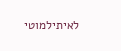לאיתילמוטי